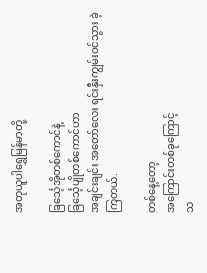အတုယူပါရွှေမြန်မာတို့

ခြင်္သေ့အိုတစ်ကောင်နဲ့
ခြင်္သေ့ပျိုတစ်ကောင်ဟာ
အချင်းချင်း အတော်လေး ရင်းနှီးကျွမ်းဝင်သွား ခဲ့ကြတယ်.

တစ်နေ့တော့
အကြောင်းတစ်ခုကြောင့်
သ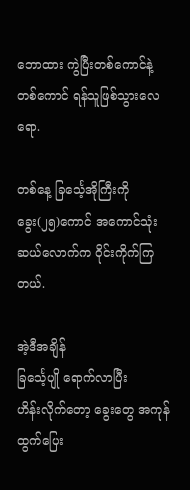ဘောထား ကွဲပြီးတစ်ကောင်နဲ့တစ်ကောင် ရန်သူဖြစ်သွားလေရော.

တစ်နေ့ ခြင်္သေ့အိုကြီးကို
ခွေး(၂၅)ကောင် အကောင်သုံးဆယ်လောက်က ဝိုင်းကိုက်ကြတယ်.

အဲ့ဒီအချိန်
ခြင်္သေ့ပျို ရောက်လာပြီး
ဟိန်းလိုက်တော့ ခွေးတွေ အကုန်
ထွက်ပြေး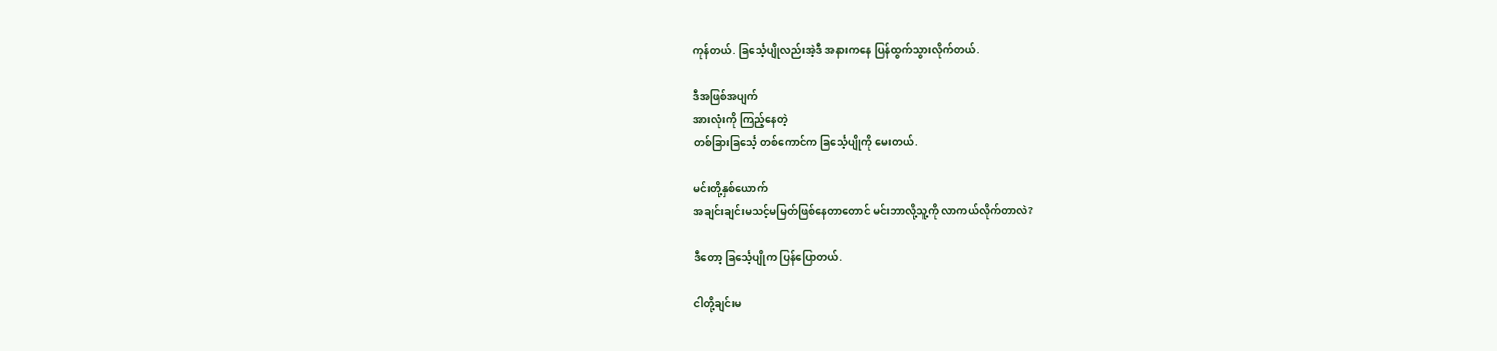ကုန်တယ်. ခြင်္သေ့ပျိုလည်းအဲ့ဒီ အနားကနေ ပြန်ထွက်သွားလိုက်တယ်.

ဒီအဖြစ်အပျက်
အားလုံးကို ကြည့်နေတဲ့
တစ်ခြားခြင်္သေ့ တစ်ကောင်က ခြင်္သေ့ပျိုကို မေးတယ်.

မင်းတို့နှစ်ယောက်
အချင်းချင်းမသင့်မမြတ်ဖြစ်နေတာတောင် မင်းဘာလို့သူ့ကို လာကယ်လိုက်တာလဲ?

ဒီတော့ ခြင်္သေ့ပျိုက ပြန်ပြောတယ်.

ငါတို့ချင်းမ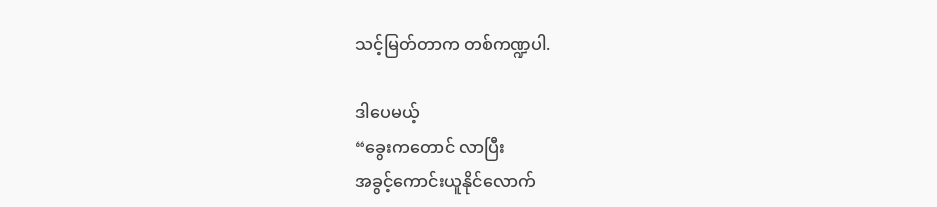သင့်မြတ်တာက တစ်ကဏ္ဍပါ.

ဒါပေမယ့်
“ခွေးကတောင် လာပြီး
အခွင့်ကောင်းယူနိုင်လောက်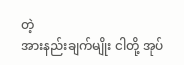တဲ့
အားနည်းချက်မျိုး ငါတို့ အုပ်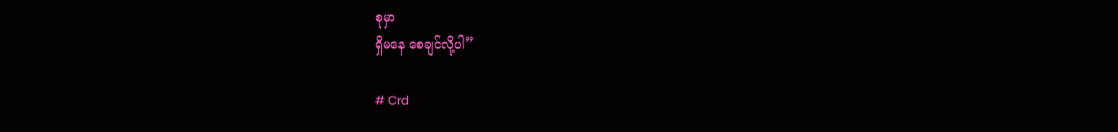စုမှာ
ရှိမနေ စေချင်လို့ပါ”

# Crd